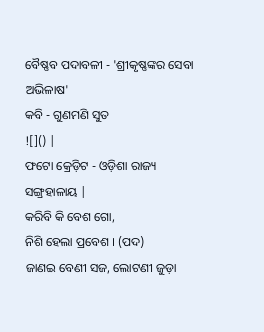ବୈଷ୍ଣବ ପଦାବଳୀ - 'ଶ୍ରୀକୃଷ୍ଣଙ୍କର ସେବା ଅଭିଳାଷ'
କବି - ଗୁଣମଣି ସୁତ
![]() |
ଫଟୋ କ୍ରେଡ଼ିଟ - ଓଡ଼ିଶା ରାଜ୍ୟ ସଙ୍ଗ୍ରହାଳାୟ |
କରିବି କି ବେଶ ଗୋ,
ନିଶି ହେଲା ପ୍ରବେଶ । (ପଦ)
ଜାଣଇ ବେଣୀ ସଜ, ଲୋଟଣୀ ଜୁଡ଼ା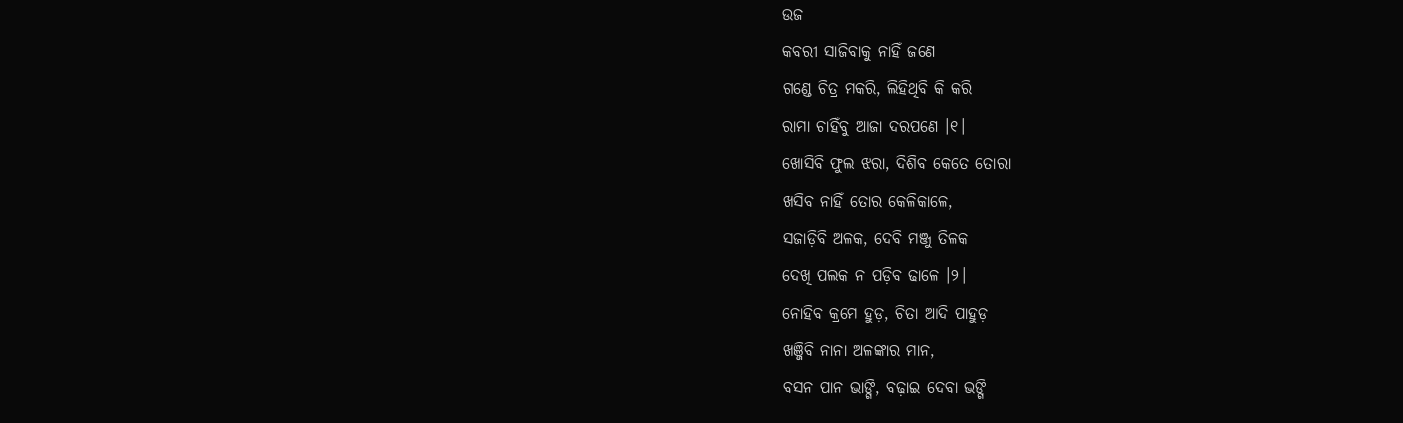ଉଜ
କବରୀ ସାଜିବାକୁ ନାହିଁ ଜଣେ
ଗଣ୍ଡେ ଚିତ୍ର ମକରି, ଲିହିଥିବି କି କରି
ରାମା ଚାହିଁବୁ ଆଜା ଦରପଣେ ।୧।
ଖୋସିବି ଫୁଲ ଝରା, ଦିଶିବ କେତେ ତୋରା
ଖସିବ ନାହିଁ ତୋର କେଳିକାଳେ,
ସଜାଡ଼ିବି ଅଳକ, ଦେବି ମଞ୍ଜୁ ତିଳକ
ଦେଖି ପଲକ ନ ପଡ଼ିବ ଢାଳେ ।୨।
ନୋହିବ କ୍ରମେ ହୁଡ଼, ଚିତା ଆଦି ପାହୁଡ଼
ଖଞ୍ଜିବି ନାନା ଅଳଙ୍କାର ମାନ,
ବସନ ପାନ ଭାଙ୍ଗି, ବଢ଼ାଇ ଦେବା ଭଙ୍ଗି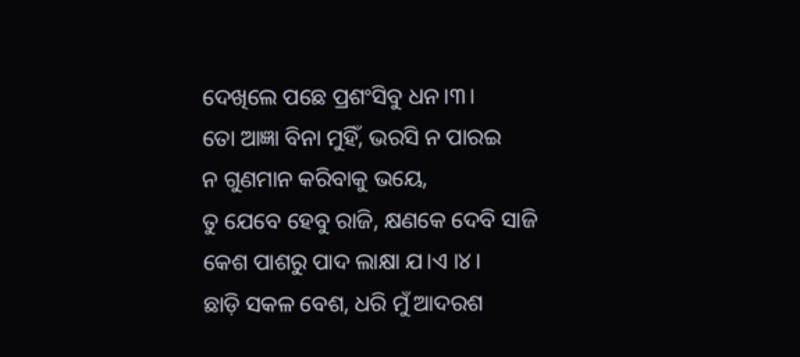ଦେଖିଲେ ପଛେ ପ୍ରଶଂସିବୁ ଧନ।୩।
ତୋ ଆଜ୍ଞା ବିନା ମୁହିଁ, ଭରସି ନ ପାରଇ
ନ ଗୁଣମାନ କରିବାକୁ ଭୟେ,
ତୁ ଯେବେ ହେବୁ ରାଜି, କ୍ଷଣକେ ଦେବି ସାଜି
କେଶ ପାଶରୁ ପାଦ ଲାକ୍ଷା ଯ।ଏ ।୪।
ଛାଡ଼ି ସକଳ ବେଶ, ଧରି ମୁଁ ଆଦରଶ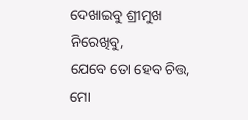ଦେଖାଇବୁ ଶ୍ରୀମୁଖ ନିରେଖିବୁ,
ଯେବେ ତୋ ହେବ ଚିତ୍ତ, ମୋ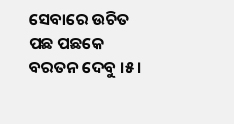ସେବାରେ ଉଚିତ
ପଛ ପଛକେ ବରତନ ଦେବୁ ।୫।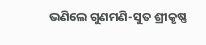ଭଣିଲେ ଗୁଣମଣି-ସୁତ ଶ୍ରୀକୃଷ୍ଣ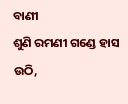ବାଣୀ
ଶୁଣି ରମଣୀ ଗଣ୍ଡେ ହାସ ଉଠି,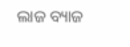ଲାଜ ବ୍ୟାଜ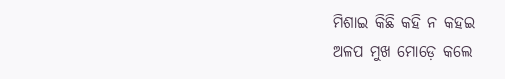ମିଶାଇ କିଛି କହି ନ କହଇ
ଅଳପ ମୁଖ ମୋଡ଼େ କଲେ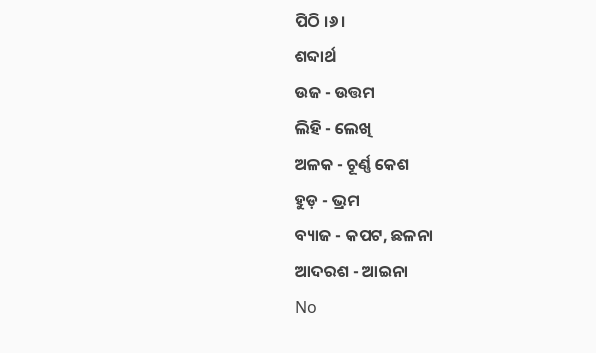ପିଠି ।୬।
ଶବ୍ଦାର୍ଥ
ଉଜ - ଉତ୍ତମ
ଲିହି - ଲେଖି
ଅଳକ - ଚୂର୍ଣ୍ଣ କେଶ
ହୁଡ଼ - ଭ୍ରମ
ବ୍ୟାଜ - କପଟ, ଛଳନା
ଆଦରଶ - ଆଇନା
No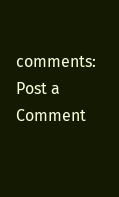comments:
Post a Comment